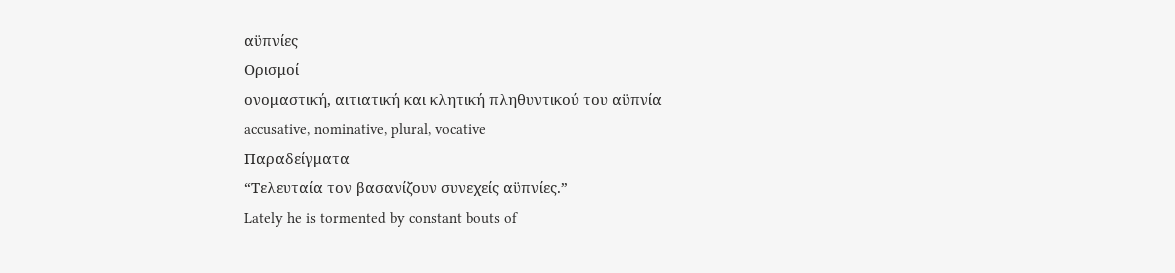αϋπνίες
Ορισμοί
ονομαστική, αιτιατική και κλητική πληθυντικού του αϋπνία
accusative, nominative, plural, vocative
Παραδείγματα
“Τελευταία τον βασανίζουν συνεχείς αϋπνίες.”
Lately he is tormented by constant bouts of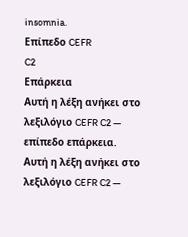insomnia.
Επίπεδο CEFR
C2
Επάρκεια
Αυτή η λέξη ανήκει στο λεξιλόγιο CEFR C2 — επίπεδο επάρκεια.
Αυτή η λέξη ανήκει στο λεξιλόγιο CEFR C2 —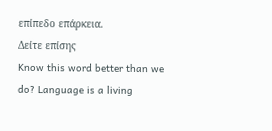επίπεδο επάρκεια.
Δείτε επίσης
Know this word better than we do? Language is a living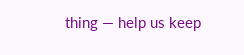thing — help us keep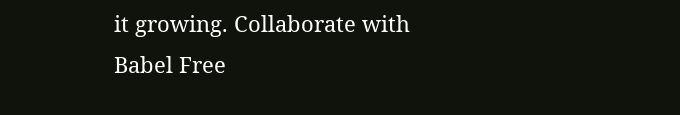it growing. Collaborate with Babel Free